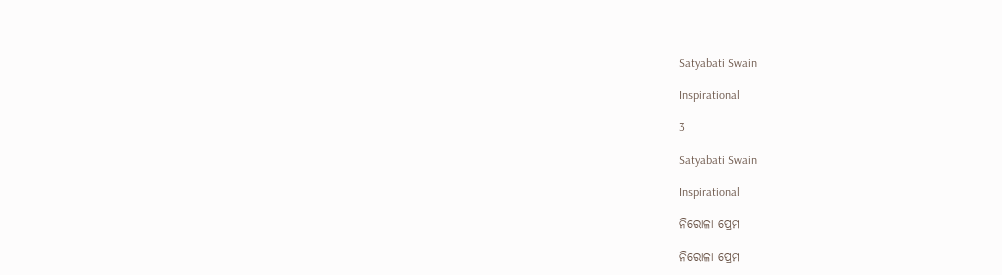Satyabati Swain

Inspirational

3

Satyabati Swain

Inspirational

ନିରୋଳା ପ୍ରେମ

ନିରୋଳା ପ୍ରେମ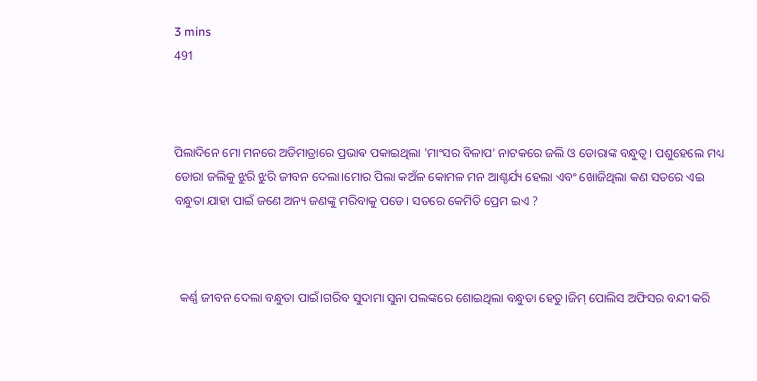3 mins
491



ପିଲାଦିନେ ମୋ ମନରେ ଅତିମାତ୍ରାରେ ପ୍ରଭାଵ ପକାଇଥିଲା 'ମାଂସର ବିଳାପ' ନାଟକରେ ଜଲି ଓ ଡୋରାଙ୍କ ବନ୍ଧୁତ୍ୱ। ପଶୁହେଲେ ମଧ୍ୟ ଡୋରା ଜଲିକୁ ଝୁରି ଝୁରି ଜୀବନ ଦେଲା।ମୋର ପିଲା କଅଁଳ କୋମଳ ମନ ଆଶ୍ଚର୍ଯ୍ୟ ହେଲା ଏବଂ ଖୋଜିଥିଲା କଣ ସତରେ ଏଇ ବନ୍ଧୁତା ଯାହା ପାଇଁ ଜଣେ ଅନ୍ୟ ଜଣଙ୍କୁ ମରିବାକୁ ପଡେ। ସତରେ କେମିତି ପ୍ରେମ ଇଏ ?



  କର୍ଣ୍ଣ ଜୀବନ ଦେଲା ବନ୍ଧୁତା ପାଇଁ।ଗରିବ ସୁଦାମା ସୁନା ପଲଙ୍କରେ ଶୋଇଥିଲା ବନ୍ଧୁତା ହେତୁ।ଜିମ୍ ପୋଲିସ ଅଫିସର ବନ୍ଦୀ କରି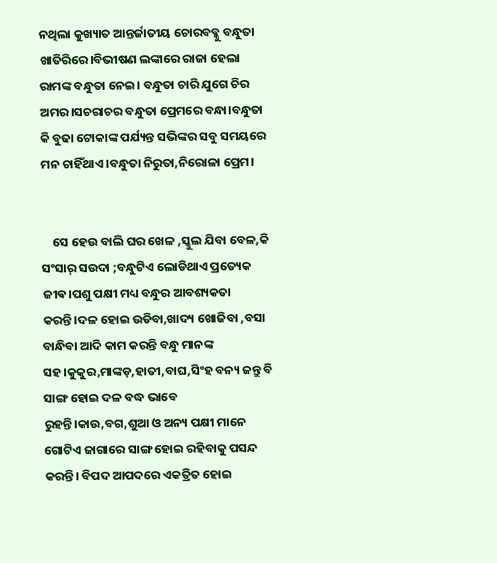ନଥିଲା କୁଖ୍ୟାତ ଆନ୍ତର୍ଜାତୀୟ ଚୋରବବ୍କୁ ବନ୍ଧୁତା ଖାତିରିରେ।ବିଭୀଷଣ ଲଙ୍କାରେ ରାଜା ହେଲା ରାମଙ୍କ ବନ୍ଧୁତା ନେଇ। ବନ୍ଧୁତା ଚାରି ଯୁଗେ ଚିର ଅମର।ସଚରାଚର ବନ୍ଧୁତା ପ୍ରେମରେ ବନ୍ଧା।ବନ୍ଧୁତା କି ବୁଢା ଟୋକାଙ୍କ ପର୍ଯ୍ୟନ୍ତ ସଭିଙ୍କର ସବୁ ସମୟରେ ମନ ଚାହିଁଥାଏ।ବନ୍ଧୁତା ନିରୁତା,ନିରୋଳା ପ୍ରେମ।


    ସେ ହେଉ ବାଲି ଘର ଖେଳ ,ସ୍କୁଲ ଯିବା ବେଳ,କି ସଂସାର୍ ସଉଦା ;ବନ୍ଧୁଟିଏ ଲୋଡିଥାଏ ପ୍ରତ୍ୟେକ ଜୀଵ।ପଶୁ ପକ୍ଷୀ ମଧ୍ୟ ବନ୍ଧୁର ଆବଶ୍ୟକତା କରନ୍ତି।ଦଳ ହୋଇ ଉଡିବା,ଖାଦ୍ୟ ଖୋଜିବା ,ବସା ବାନ୍ଧିବା ଆଦି କାମ କରନ୍ତି ବନ୍ଧୁ ମାନଙ୍କ ସହ।କୁକୁର,ମାଙ୍କଡ଼,ହାତୀ,ବାଘ,ସିଂହ ବନ୍ୟ ଜନ୍ତୁ ବି ସାଙ୍ଗ ହୋଇ ଦଳ ବଦ୍ଧ ଭାବେ ରୁହନ୍ତି।କାଉ,ବଗ,ଶୁଆ ଓ ଅନ୍ୟ ପକ୍ଷୀ ମାନେ ଗୋଟିଏ ଜାଗାରେ ସାଙ୍ଗ ହୋଇ ରହିବାକୁ ପସନ୍ଦ କରନ୍ତି। ବିପଦ ଆପଦରେ ଏକତ୍ରିତ ହୋଇ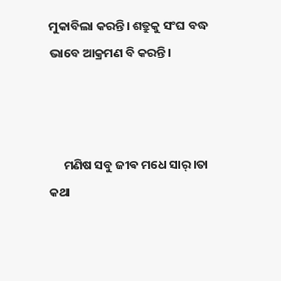ମୁକାବିଲା କରନ୍ତି। ଶତ୍ରୁକୁ ସଂଘ ବଦ୍ଧ ଭାବେ ଆକ୍ରମଣ ବି କରନ୍ତି।



     ମଣିଷ ସବୁ ଜୀଵ ମଧେ ସାର୍।ତା କଥା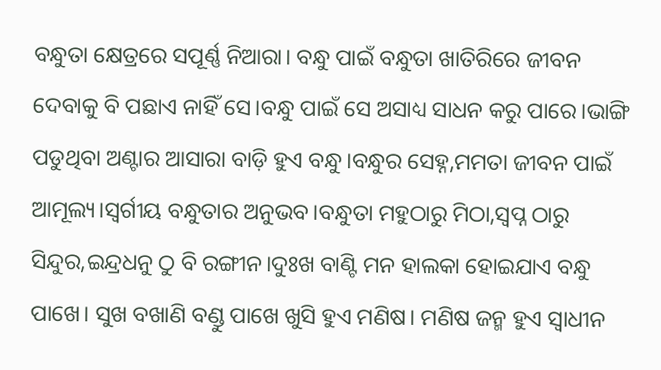ବନ୍ଧୁତା କ୍ଷେତ୍ରରେ ସପୂର୍ଣ୍ଣ ନିଆରା। ବନ୍ଧୁ ପାଇଁ ବନ୍ଧୁତା ଖାତିରିରେ ଜୀବନ ଦେବାକୁ ବି ପଛାଏ ନାହିଁ ସେ।ବନ୍ଧୁ ପାଇଁ ସେ ଅସାଧ୍ୟ ସାଧନ କରୁ ପାରେ।ଭାଙ୍ଗି ପଡୁଥିବା ଅଣ୍ଟାର ଆସାରା ବାଡ଼ି ହୁଏ ବନ୍ଧୁ।ବନ୍ଧୁର ସେହ୍ନ,ମମତା ଜୀବନ ପାଇଁ ଆମୂଲ୍ୟ।ସ୍ୱର୍ଗୀୟ ବନ୍ଧୁତାର ଅନୁଭବ।ବନ୍ଧୁତା ମହୁଠାରୁ ମିଠା,ସ୍ବପ୍ନ ଠାରୁ ସିନ୍ଦୁର,ଇନ୍ଦ୍ରଧନୁ ଠୁ ବି ରଙ୍ଗୀନ।ଦୁଃଖ ବାଣ୍ଟି ମନ ହାଲକା ହୋଇଯାଏ ବନ୍ଧୁ ପାଖେ। ସୁଖ ବଖାଣି ବଣ୍ଡୁ ପାଖେ ଖୁସି ହୁଏ ମଣିଷ। ମଣିଷ ଜନ୍ମ ହୁଏ ସ୍ୱାଧୀନ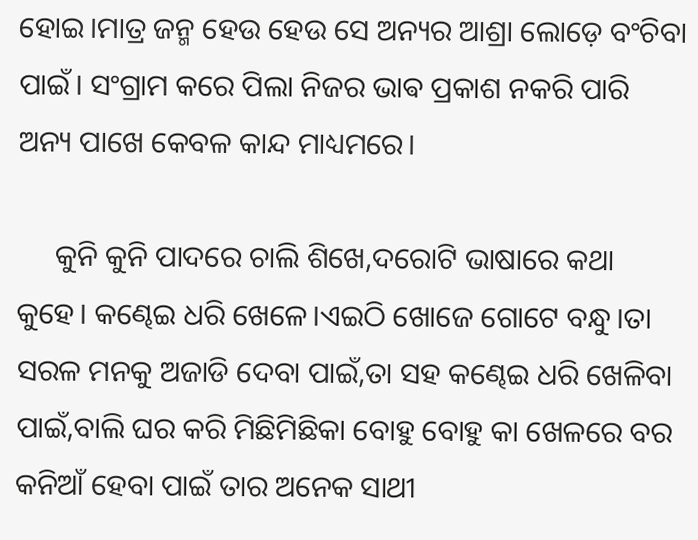ହୋଇ।ମାତ୍ର ଜନ୍ମ ହେଉ ହେଉ ସେ ଅନ୍ୟର ଆଶ୍ରା ଲୋଡ଼େ ବଂଚିବା ପାଇଁ। ସଂଗ୍ରାମ କରେ ପିଲା ନିଜର ଭାଵ ପ୍ରକାଶ ନକରି ପାରି ଅନ୍ୟ ପାଖେ କେବଳ କାନ୍ଦ ମାଧ୍ୟମରେ।

     କୁନି କୁନି ପାଦରେ ଚାଲି ଶିଖେ,ଦରୋଟି ଭାଷାରେ କଥା କୁହେ। କଣ୍ଢେଇ ଧରି ଖେଳେ।ଏଇଠି ଖୋଜେ ଗୋଟେ ବନ୍ଧୁ।ତା ସରଳ ମନକୁ ଅଜାଡି ଦେବା ପାଇଁ,ତା ସହ କଣ୍ଢେଇ ଧରି ଖେଳିବା ପାଇଁ,ବାଲି ଘର କରି ମିଛିମିଛିକା ବୋହୁ ବୋହୁ କା ଖେଳରେ ବର କନିଆଁ ହେବା ପାଇଁ ତାର ଅନେକ ସାଥୀ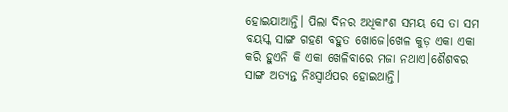ହୋଇଯାଆନ୍ତି। ପିଲା ଦିନର ଅଧିକାଂଶ ସମୟ ସେ ତା ସମ ବୟସ୍କ ସାଙ୍ଗ ଗହଣ ବହୁତ ଖୋଜେ।ଖେଳ କୁଡ଼ ଏକା ଏକା କରି ହୁଏନି କି ଏକା ଖେଳିବାରେ ମଜା ନଥାଏ।ଶୈଶବର ସାଙ୍ଗ ଅତ୍ୟନ୍ତ ନିଃସ୍ୱାର୍ଥପର ହୋଇଥାନ୍ତି।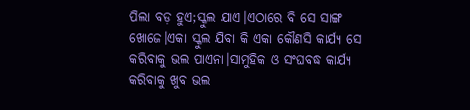ପିଲା ବଡ଼ ହୁଏ;ସ୍କୁଲ ଯାଏ।ଏଠାରେ ବି ସେ ସାଙ୍ଗ ଖୋଜେ।ଏକା ସ୍କୁଲ ଯିବା କି ଏକା କୌଣସି କାର୍ଯ୍ୟ ସେ କରିବାକୁ ଭଲ ପାଏନା।ସାମୁହିକ ଓ ସଂଘବଦ୍ଧ କାର୍ଯ୍ୟ କରିବାକୁ ଖୁବ ଭଲ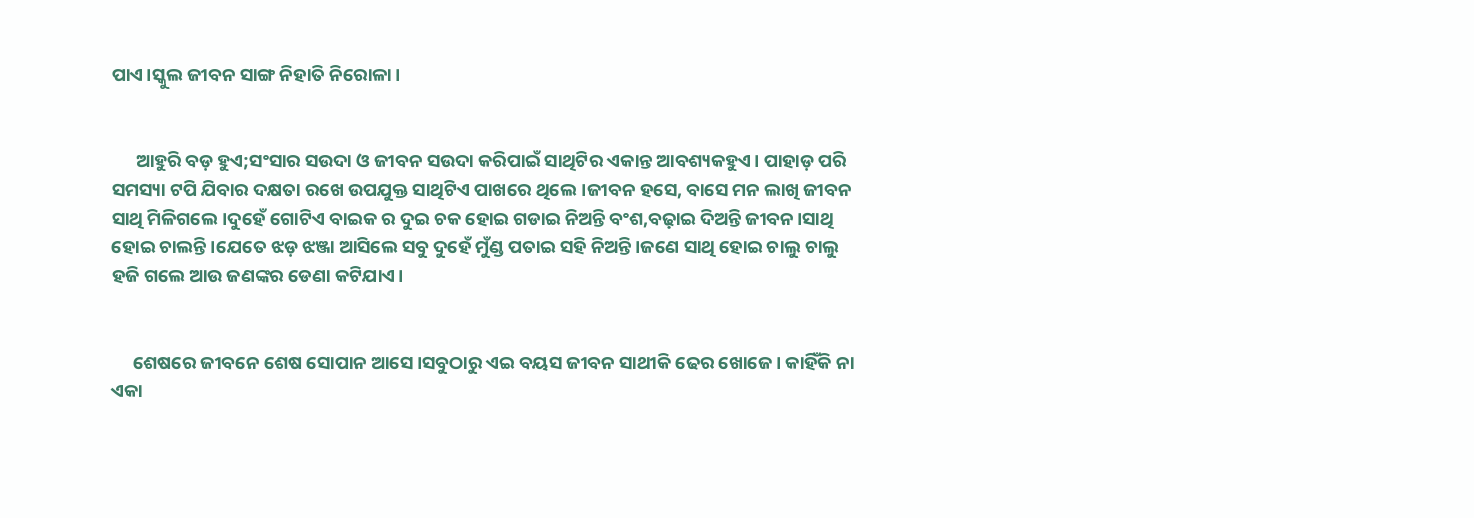ପାଏ।ସ୍କୁଲ ଜୀବନ ସାଙ୍ଗ ନିହାତି ନିରୋଳା।


      ଆହୁରି ବଡ଼ ହୁଏ;ସଂସାର ସଉଦା ଓ ଜୀବନ ସଉଦା କରିପାଇଁ ସାଥିଟିର ଏକାନ୍ତ ଆବଶ୍ୟକହୁଏ। ପାହାଡ଼ ପରି ସମସ୍ୟା ଟପି ଯିବାର ଦକ୍ଷତା ରଖେ ଉପଯୁକ୍ତ ସାଥିଟିଏ ପାଖରେ ଥିଲେ।ଜୀବନ ହସେ, ବାସେ ମନ ଲାଖି ଜୀବନ ସାଥି ମିଳିଗଲେ।ଦୁହେଁ ଗୋଟିଏ ବାଇକ ର ଦୁଇ ଚକ ହୋଇ ଗଡାଇ ନିଅନ୍ତି ବଂଶ,ବଢ଼ାଇ ଦିଅନ୍ତି ଜୀବନ।ସାଥି ହୋଇ ଚାଲନ୍ତି।ଯେତେ ଝଡ଼ ଝଞ୍ଜା ଆସିଲେ ସବୁ ଦୁହେଁ ମୁଁଣ୍ଡ ପତାଇ ସହି ନିଅନ୍ତି।ଜଣେ ସାଥି ହୋଇ ଚାଲୁ ଚାଲୁ ହଜି ଗଲେ ଆଉ ଜଣଙ୍କର ଡେଣା କଟିଯାଏ।


     ଶେଷରେ ଜୀବନେ ଶେଷ ସୋପାନ ଆସେ।ସବୁଠାରୁ ଏଇ ବୟସ ଜୀବନ ସାଥୀକି ଢେର ଖୋଜେ। କାହିଁକି ନା ଏକା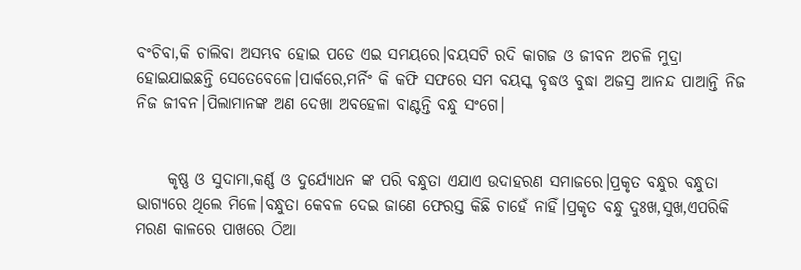ବଂଚିବା,କି ଚାଲିବା ଅସମ୍ଭବ ହୋଇ ପଡେ ଏଇ ସମୟରେ।ବୟସଟି ରଦି କାଗଜ ଓ ଜୀବନ ଅଚଳି ମୁଦ୍ରା ହୋଇଯାଇଛନ୍ତି ସେତେବେଳେ।ପାର୍କରେ,ମର୍ନିଂ କି କଫି ସଫରେ ସମ ବୟସ୍କ ବୃଦ୍ଧଓ ବୁଦ୍ଧା ଅଜସ୍ର ଆନନ୍ଦ ପାଆନ୍ତି ନିଜ ନିଜ ଜୀବନ।ପିଲାମାନଙ୍କ ଅଣ ଦେଖା ଅବହେଳା ବାଣ୍ଟନ୍ତି ବନ୍ଧୁ ସଂଗେ।


     କୃଷ୍ଣ ଓ ସୁଦାମା,କର୍ଣ୍ଣ ଓ ଦୁର୍ଯ୍ୟୋଧନ ଙ୍କ ପରି ବନ୍ଧୁତା ଏଯାଏ ଉଦାହରଣ ସମାଜରେ।ପ୍ରକୃତ ବନ୍ଧୁର ବନ୍ଧୁତା ଭାଗ୍ୟରେ ଥିଲେ ମିଳେ।ବନ୍ଧୁତା କେବଳ ଦେଇ ଜାଣେ ଫେରସ୍ତ କିଛି ଚାହେଁ ନାହିଁ।ପ୍ରକୃତ ବନ୍ଧୁ ଦୁଃଖ,ସୁଖ,ଏପରିକି ମରଣ କାଳରେ ପାଖରେ ଠିଆ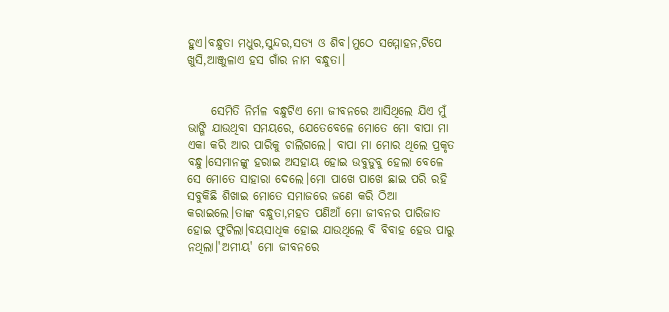ହୁଏ।ବନ୍ଧୁତା ମଧୁର,ସୁନ୍ଦର,ସତ୍ୟ ଓ ଶିବ।ମୁଠେ ସମ୍ମୋହନ,ଟିପେ ଖୁସି,ଆଞ୍ଜୁଳାଏ ହସ ଗାଁର ନାମ ବନ୍ଧୁତା।


     ସେମିତି ନିର୍ମଳ ବନ୍ଧୁଟିଏ ମୋ ଜୀବନରେ ଆସିଥିଲେ ଯିଏ ମୁଁ ଭାଙ୍ଗି ଯାଉଥିବା ସମୟରେ, ଯେତେବେଳେ ମୋତେ ମୋ ବାପା ମା ଏକା କରି ଆର ପାରିକୁ ଚାଲିଗଲେ। ବାପା ମା ମୋର ଥିଲେ ପ୍ରକୃତ ବନ୍ଧୁ।ସେମାନଙ୍କୁ ହରାଇ ଅସହାୟ ହୋଇ ଉବୁଡୁବୁ ହେଲା ବେଳେ ସେ ମୋତେ ସାହାରା ଦେଲେ।ମୋ ପାଖେ ପାଖେ ଛାଇ ପରି ରହି ସବୁକିଛି ଶିଖାଇ ମୋତେ ସମାଜରେ ଜଣେ କରି ଠିଆ କରାଇଲେ।ତାଙ୍କ ବନ୍ଧୁତା,ମହତ ପଣିଆଁ ମୋ ଜୀବନର ପାରିଜାତ ହୋଇ ଫୁଟିଲା।ବୟସାଧିକ ହୋଇ ଯାଉଥିଲେ ବି ବିବାହ ହେଉ ପାରୁ ନଥିଲା।'ଅମୀୟ' ମୋ ଜୀବନରେ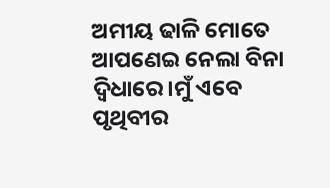ଅମୀୟ ଢାଳି ମୋତେ ଆପଣେଇ ନେଲା ବିନା ଦ୍ବିଧାରେ।ମୁଁ ଏବେ ପୃଥିବୀର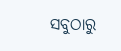ସବୁଠାରୁ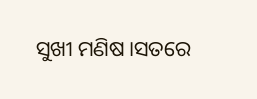ସୁଖୀ ମଣିଷ।ସତରେ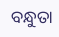ବନ୍ଧୁତା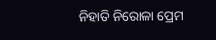ନିହାତି ନିରୋଳା ପ୍ରେମ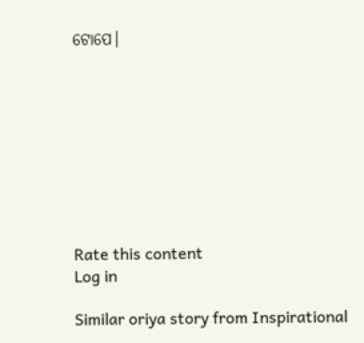ଟୋପେ।









Rate this content
Log in

Similar oriya story from Inspirational